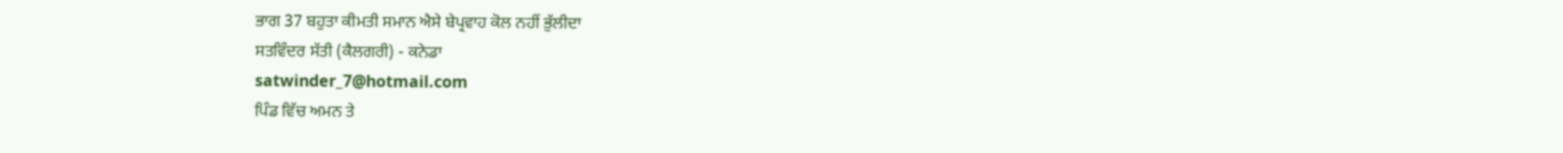ਭਾਗ 37 ਬਹੁਤਾ ਕੀਮਤੀ ਸਮਾਨ ਐਸੇ ਬੇਪ੍ਰਵਾਹ ਕੋਲ ਨਹੀਂ ਭੁੱਲੀਦਾ
ਸਤਵਿੰਦਰ ਸੱਤੀ (ਕੈਲਗਰੀ) - ਕਨੇਡਾ
satwinder_7@hotmail.com
ਪਿੰਡ ਵਿੱਚ ਅਮਨ ਤੇ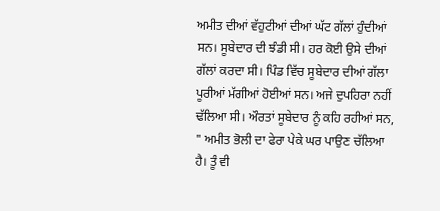ਅਮੀਤ ਦੀਆਂ ਵੱਹੁਟੀਆਂ ਦੀਆਂ ਘੱਟ ਗੱਲਾਂ ਹੁੰਦੀਆਂ ਸਨ। ਸੂਬੇਦਾਰ ਦੀ ਝੰਡੀ ਸੀ। ਹਰ ਕੋਈ ਉਸੇ ਦੀਆਂ ਗੱਲਾਂ ਕਰਦਾ ਸੀ। ਪਿੰਡ ਵਿੱਚ ਸੂਬੇਦਾਰ ਦੀਆਂ ਗੱਲਾ ਪੂਰੀਆਂ ਮੱਗੀਆਂ ਹੋਈਆਂ ਸਨ। ਅਜੇ ਦੁਪਹਿਰਾ ਨਹੀਂ ਢੱਲਿਆ ਸੀ। ਔਰਤਾਂ ਸੂਬੇਦਾਰ ਨੂੰ ਕਹਿ ਰਹੀਆਂ ਸਨ, " ਅਮੀਤ ਭੋਲੀ ਦਾ ਫੇਰਾ ਪੇਕੇ ਘਰ ਪਾਉਣ ਚੱਲਿਆ ਹੈ। ਤੂੰ ਵੀ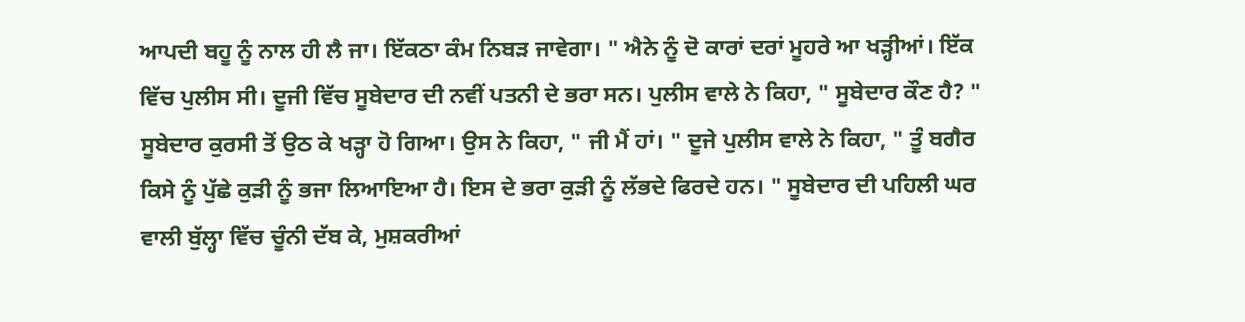ਆਪਦੀ ਬਹੂ ਨੂੰ ਨਾਲ ਹੀ ਲੈ ਜਾ। ਇੱਕਠਾ ਕੰਮ ਨਿਬੜ ਜਾਵੇਗਾ। " ਐਨੇ ਨੂੰ ਦੋ ਕਾਰਾਂ ਦਰਾਂ ਮੂਹਰੇ ਆ ਖੜ੍ਹੀਆਂ। ਇੱਕ ਵਿੱਚ ਪੁਲੀਸ ਸੀ। ਦੂਜੀ ਵਿੱਚ ਸੂਬੇਦਾਰ ਦੀ ਨਵੀਂ ਪਤਨੀ ਦੇ ਭਰਾ ਸਨ। ਪੁਲੀਸ ਵਾਲੇ ਨੇ ਕਿਹਾ, " ਸੂਬੇਦਾਰ ਕੌਣ ਹੈ? " ਸੂਬੇਦਾਰ ਕੁਰਸੀ ਤੋਂ ਉਠ ਕੇ ਖੜ੍ਹਾ ਹੋ ਗਿਆ। ਉਸ ਨੇ ਕਿਹਾ, " ਜੀ ਮੈਂ ਹਾਂ। " ਦੂਜੇ ਪੁਲੀਸ ਵਾਲੇ ਨੇ ਕਿਹਾ, " ਤੂੰ ਬਗੈਰ ਕਿਸੇ ਨੂੰ ਪੁੱਛੇ ਕੁੜੀ ਨੂੰ ਭਜਾ ਲਿਆਇਆ ਹੈ। ਇਸ ਦੇ ਭਰਾ ਕੁੜੀ ਨੂੰ ਲੱਭਦੇ ਫਿਰਦੇ ਹਨ। " ਸੂਬੇਦਾਰ ਦੀ ਪਹਿਲੀ ਘਰ ਵਾਲੀ ਬੁੱਲ੍ਹਾ ਵਿੱਚ ਚੂੰਨੀ ਦੱਬ ਕੇ, ਮੁਸ਼ਕਰੀਆਂ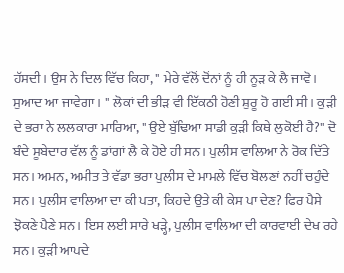ਹੱਸਦੀ। ਉਸ ਨੇ ਦਿਲ ਵਿੱਚ ਕਿਹਾ, " ਮੇਰੇ ਵੱਲੋਂ ਦੋਂਨਾਂ ਨੂੰ ਹੀ ਨੂੜ ਕੇ ਲੈ ਜਾਵੋ। ਸੁਆਦ ਆ ਜਾਵੇਗਾ। " ਲੋਕਾਂ ਦੀ ਭੀੜ ਵੀ ਇੱਕਠੀ ਹੋਣੀ ਸ਼ੁਰੂ ਹੋ ਗਈ ਸੀ। ਕੁੜੀ ਦੇ ਭਰਾ ਨੇ ਲਲਕਾਰਾ ਮਾਰਿਆ, " ਉਏ ਬੁੱਢਿਆ ਸਾਡੀ ਕੁੜੀ ਕਿਥੇ ਲੁਕੋਈ ਹੈ?" ਦੋ ਬੰਦੇ ਸੂਬੇਦਾਰ ਵੱਲ ਨੂੰ ਡਾਂਗਾਂ ਲੈ ਕੇ ਹੋਏ ਹੀ ਸਨ। ਪੁਲੀਸ ਵਾਲਿਆ ਨੇ ਰੋਕ ਦਿੱਤੇ ਸਨ। ਅਮਨ, ਅਮੀਤ ਤੇ ਵੱਡਾ ਭਰਾ ਪੁਲੀਸ ਦੇ ਮਾਮਲੇ ਵਿੱਚ ਬੋਲਣਾਂ ਨਹੀਂ ਚਹੁੰਦੇ ਸਨ। ਪੁਲੀਸ ਵਾਲਿਆ ਦਾ ਕੀ ਪਤਾ, ਕਿਹਦੇ ਉਤੇ ਕੀ ਕੇਸ ਪਾ ਦੇਣ? ਫਿਰ ਪੈਸੇ ਝੋਕਣੇ ਪੈਣੇ ਸਨ। ਇਸ ਲਈ ਸਾਰੇ ਖੜ੍ਹੇ, ਪੁਲੀਸ ਵਾਲਿਆ ਦੀ ਕਾਰਵਾਈ ਦੇਖ ਰਹੇ ਸਨ। ਕੁੜੀ ਆਪਦੇ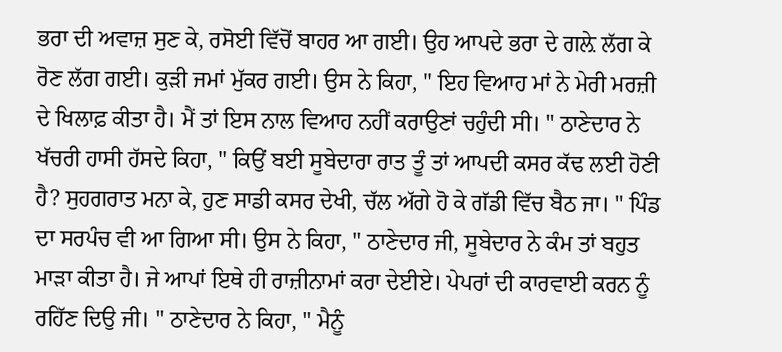ਭਰਾ ਦੀ ਅਵਾਜ਼ ਸੁਣ ਕੇ, ਰਸੋਈ ਵਿੱਚੋਂ ਬਾਹਰ ਆ ਗਈ। ਉਹ ਆਪਦੇ ਭਰਾ ਦੇ ਗਲ਼ੇ ਲੱਗ ਕੇ ਰੋਣ ਲੱਗ ਗਈ। ਕੁੜੀ ਜਮਾਂ ਮੁੱਕਰ ਗਈ। ਉਸ ਨੇ ਕਿਹਾ, " ਇਹ ਵਿਆਹ ਮਾਂ ਨੇ ਮੇਰੀ ਮਰਜ਼ੀ ਦੇ ਖਿਲਾਫ਼ ਕੀਤਾ ਹੈ। ਮੈਂ ਤਾਂ ਇਸ ਨਾਲ ਵਿਆਹ ਨਹੀਂ ਕਰਾਉਣਾਂ ਚਹੁੰਦੀ ਸੀ। " ਠਾਣੇਦਾਰ ਨੇ ਖੱਚਰੀ ਹਾਸੀ ਹੱਸਦੇ ਕਿਹਾ, " ਕਿਉਂ ਬਈ ਸੂਬੇਦਾਰਾ ਰਾਤ ਤੂੰ ਤਾਂ ਆਪਦੀ ਕਸਰ ਕੱਢ ਲਈ ਹੋਣੀ ਹੈ? ਸੁਹਗਰਾਤ ਮਨਾ ਕੇ, ਹੁਣ ਸਾਡੀ ਕਸਰ ਦੇਖੀ, ਚੱਲ ਅੱਗੇ ਹੋ ਕੇ ਗੱਡੀ ਵਿੱਚ ਬੈਠ ਜਾ। " ਪਿੰਡ ਦਾ ਸਰਪੰਚ ਵੀ ਆ ਗਿਆ ਸੀ। ਉਸ ਨੇ ਕਿਹਾ, " ਠਾਣੇਦਾਰ ਜੀ, ਸੂਬੇਦਾਰ ਨੇ ਕੰਮ ਤਾਂ ਬਹੁਤ ਮਾੜਾ ਕੀਤਾ ਹੈ। ਜੇ ਆਪਾਂ ਇਥੇ ਹੀ ਰਾਜ਼ੀਨਾਮਾਂ ਕਰਾ ਦੇਈਏ। ਪੇਪਰਾਂ ਦੀ ਕਾਰਵਾਈ ਕਰਨ ਨੂੰ ਰਹਿੱਣ ਦਿਉ ਜੀ। " ਠਾਣੇਦਾਰ ਨੇ ਕਿਹਾ, " ਮੈਨੂੰ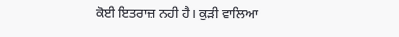ਕੋਈ ਇਤਰਾਜ਼ ਨਹੀ ਹੈ। ਕੁੜੀ ਵਾਲਿਆ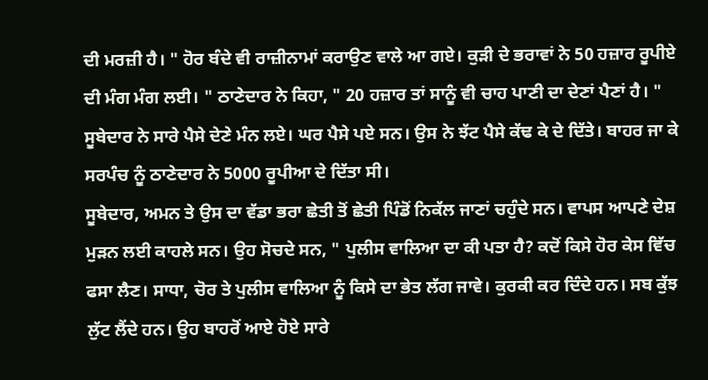ਦੀ ਮਰਜ਼ੀ ਹੈ। " ਹੋਰ ਬੰਦੇ ਵੀ ਰਾਜ਼ੀਨਾਮਾਂ ਕਰਾਉਣ ਵਾਲੇ ਆ ਗਏ। ਕੁੜੀ ਦੇ ਭਰਾਵਾਂ ਨੇ 50 ਹਜ਼ਾਰ ਰੂਪੀਏ ਦੀ ਮੰਗ ਮੰਗ ਲਈ। " ਠਾਣੇਦਾਰ ਨੇ ਕਿਹਾ, " 20 ਹਜ਼ਾਰ ਤਾਂ ਸਾਨੂੰ ਵੀ ਚਾਹ ਪਾਣੀ ਦਾ ਦੇਣਾਂ ਪੈਣਾਂ ਹੈ। " ਸੂਬੇਦਾਰ ਨੇ ਸਾਰੇ ਪੈਸੇ ਦੇਣੇ ਮੰਨ ਲਏ। ਘਰ ਪੈਸੇ ਪਏ ਸਨ। ਉਸ ਨੇ ਝੱਟ ਪੈਸੇ ਕੱਢ ਕੇ ਦੇ ਦਿੱਤੇ। ਬਾਹਰ ਜਾ ਕੇ ਸਰਪੰਚ ਨੂੰ ਠਾਣੇਦਾਰ ਨੇ 5000 ਰੂਪੀਆ ਦੇ ਦਿੱਤਾ ਸੀ।
ਸੂਬੇਦਾਰ, ਅਮਨ ਤੇ ਉਸ ਦਾ ਵੱਡਾ ਭਰਾ ਛੇਤੀ ਤੋਂ ਛੇਤੀ ਪਿੰਡੋਂ ਨਿਕੱਲ ਜਾਣਾਂ ਚਹੁੰਦੇ ਸਨ। ਵਾਪਸ ਆਪਣੇ ਦੇਸ਼ ਮੁੜਨ ਲਈ ਕਾਹਲੇ ਸਨ। ਉਹ ਸੋਚਦੇ ਸਨ, " ਪੁਲੀਸ ਵਾਲਿਆ ਦਾ ਕੀ ਪਤਾ ਹੈ? ਕਦੋਂ ਕਿਸੇ ਹੋਰ ਕੇਸ ਵਿੱਚ ਫਸਾ ਲੈਣ। ਸਾਧਾ, ਚੋਰ ਤੇ ਪੁਲੀਸ ਵਾਲਿਆ ਨੂੰ ਕਿਸੇ ਦਾ ਭੇਤ ਲੱਗ ਜਾਵੇ। ਕੁਰਕੀ ਕਰ ਦਿੰਦੇ ਹਨ। ਸਬ ਕੁੱਝ ਲੁੱਟ ਲੈਂਦੇ ਹਨ। ਉਹ ਬਾਹਰੋਂ ਆਏ ਹੋਏ ਸਾਰੇ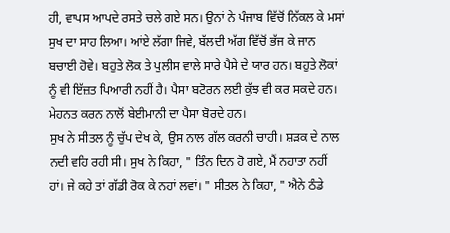ਹੀ, ਵਾਪਸ ਆਪਦੇ ਰਸਤੇ ਚਲੇ ਗਏ ਸਨ। ਉਨਾਂ ਨੇ ਪੰਜਾਬ ਵਿੱਚੋਂ ਨਿੱਕਲ ਕੇ ਮਸਾਂ ਸੁਖ ਦਾ ਸਾਹ ਲਿਆ। ਆਂਏ ਲੱਗਾ ਜਿਵੇ, ਬੱਲਦੀ ਅੱਗ ਵਿੱਚੋਂ ਭੱਜ ਕੇ ਜਾਨ ਬਚਾਈ ਹੋਵੇ। ਬਹੁਤੇ ਲੋਕ ਤੇ ਪੁਲੀਸ ਵਾਲੇ ਸਾਰੇ ਪੈਸੇ ਦੇ ਯਾਰ ਹਨ। ਬਹੁਤੇ ਲੋਕਾਂ ਨੂੰ ਵੀ ਇੱਜ਼ਤ ਪਿਆਰੀ ਨਹੀਂ ਹੈ। ਪੈਸਾ ਬਟੋਰਨ ਲਈ ਕੁੱਝ ਵੀ ਕਰ ਸਕਦੇ ਹਨ। ਮੇਹਨਤ ਕਰਨ ਨਾਲੋਂ ਬੇਈਮਾਨੀ ਦਾ ਪੈਸਾ ਬੋਰਦੇ ਹਨ।
ਸੁਖ ਨੇ ਸੀਤਲ ਨੂੰ ਚੁੱਪ ਦੇਖ ਕੇ, ਉਸ ਨਾਲ ਗੱਲ ਕਰਨੀ ਚਾਹੀ। ਸ਼ੜਕ ਦੇ ਨਾਲ ਨਦੀ ਵਹਿ ਰਹੀ ਸੀ। ਸੁਖ ਨੇ ਕਿਹਾ, " ਤਿੰਨ ਦਿਨ ਹੋ ਗਏ, ਮੈਂ ਨਹਾਤਾ ਨਹੀਂ ਹਾਂ। ਜੇ ਕਹੇ ਤਾਂ ਗੱਡੀ ਰੋਕ ਕੇ ਨਹਾਂ ਲਵਾਂ। " ਸੀਤਲ ਨੇ ਕਿਹਾ, " ਐਨੇ ਠੰਡੇ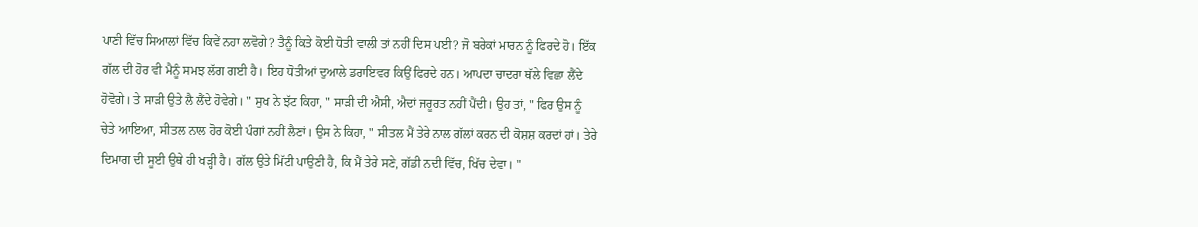ਪਾਣੀ ਵਿੱਚ ਸਿਆਲਾਂ ਵਿੱਚ ਕਿਵੇਂ ਨਹਾ ਲਵੋਗੇ? ਤੈਨੂੰ ਕਿਤੇ ਕੋਈ ਧੋਤੀ ਵਾਲੀ ਤਾਂ ਨਹੀਂ ਦਿਸ ਪਈ? ਜੋ ਬਰੇਕਾਂ ਮਾਰਨ ਨੂੰ ਫਿਰਦੇ ਹੋ। ਇੱਕ ਗੱਲ ਦੀ ਹੋਰ ਵੀ ਮੈਨੂੰ ਸਮਝ ਲੱਗ ਗਈ ਹੈ। ਇਹ ਧੋਤੀਆਂ ਦੁਆਲੇ ਡਰਾਇਵਰ ਕਿਉਂ ਫਿਰਦੇ ਹਨ। ਆਪਦਾ ਚਾਦਰਾ ਥੱਲੇ ਵਿਛਾ ਲੈਂਦੇ ਹੋਵੋਗੇ। ਤੇ ਸਾੜੀ ਉਤੇ ਲੈ ਲੈਂਦੇ ਹੋਵੇਗੇ। " ਸੁਖ ਨੇ ਝੱਟ ਕਿਹਾ, " ਸਾੜੀ ਦੀ ਐਸੀ, ਐਦਾਂ ਜਰੂਰਤ ਨਹੀਂ ਪੈਂਦੀ। ਉਹ ਤਾਂ, " ਫਿਰ ਉਸ ਨੂੰ ਚੇਤੇ ਆਇਆ, ਸੀਤਲ ਨਾਲ ਹੋਰ ਕੋਈ ਪੰਗਾਂ ਨਹੀਂ ਲੈਣਾਂ। ਉਸ ਨੇ ਕਿਹਾ, " ਸੀਤਲ ਮੈਂ ਤੇਰੇ ਨਾਲ ਗੱਲਾਂ ਕਰਨ ਦੀ ਕੋਸ਼ਸ਼ ਕਰਦਾਂ ਹਾਂ। ਤੇਰੇ ਦਿਮਾਗ ਦੀ ਸੂਈ ਉਥੇ ਹੀ ਖੜ੍ਹੀ ਹੈ। ਗੱਲ ਉਤੇ ਮਿੱਟੀ ਪਾਉਣੀ ਹੈ, ਕਿ ਮੈਂ ਤੇਰੇ ਸਣੇ, ਗੱਡੀ ਨਦੀ ਵਿੱਚ, ਖਿੱਚ ਦੇਵਾ। "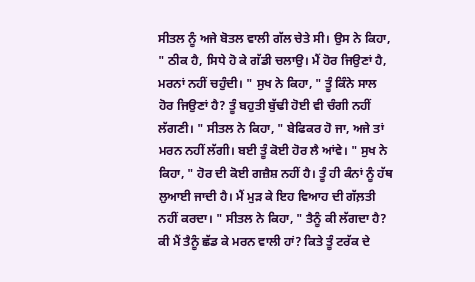ਸੀਤਲ ਨੂੰ ਅਜੇ ਬੋਤਲ ਵਾਲੀ ਗੱਲ ਚੇਤੇ ਸੀ। ਉਸ ਨੇ ਕਿਹਾ, " ਠੀਕ ਹੈ, ਸਿਧੇ ਹੋ ਕੇ ਗੱਡੀ ਚਲਾਉ। ਮੈਂ ਹੋਰ ਜਿਉਣਾਂ ਹੈ, ਮਰਨਾਂ ਨਹੀਂ ਚਹੁੰਦੀ। " ਸੁਖ ਨੇ ਕਿਹਾ, " ਤੂੰ ਕਿੰਨੇ ਸਾਲ ਹੋਰ ਜਿਉਣਾਂ ਹੈ? ਤੂੰ ਬਹੁਤੀ ਬੁੱਢੀ ਹੋਈ ਵੀ ਚੰਗੀ ਨਹੀਂ ਲੱਗਣੀ। " ਸੀਤਲ ਨੇ ਕਿਹਾ, " ਬੇਫਿਕਰ ਹੋ ਜਾ, ਅਜੇ ਤਾਂ ਮਰਨ ਨਹੀਂ ਲੱਗੀ। ਬਈ ਤੂੰ ਕੋਈ ਹੋਰ ਲੈ ਆਂਵੇ। " ਸੁਖ ਨੇ ਕਿਹਾ, " ਹੋਰ ਦੀ ਕੋਈ ਗਜ਼ੈਸ਼ ਨਹੀਂ ਹੈ। ਤੂੰ ਹੀ ਕੰਨਾਂ ਨੂੰ ਹੱਥ ਲੁਆਈ ਜਾਦੀ ਹੈ। ਮੈਂ ਮੁੜ ਕੇ ਇਹ ਵਿਆਹ ਦੀ ਗੱਲ਼ਤੀ ਨਹੀਂ ਕਰਦਾ। " ਸੀਤਲ ਨੇ ਕਿਹਾ, " ਤੈਨੂੰ ਕੀ ਲੱਗਦਾ ਹੈ? ਕੀ ਮੈਂ ਤੈਨੂੰ ਛੱਡ ਕੇ ਮਰਨ ਵਾਲੀ ਹਾਂ? ਕਿਤੇ ਤੂੰ ਟਰੱਕ ਦੇ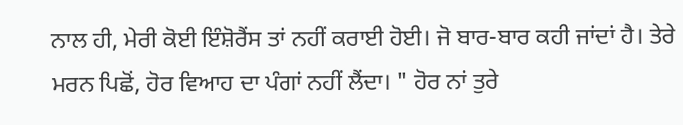ਨਾਲ ਹੀ, ਮੇਰੀ ਕੋਈ ਇੰਸ਼ੋਰੈਂਸ ਤਾਂ ਨਹੀਂ ਕਰਾਈ ਹੋਈ। ਜੋ ਬਾਰ-ਬਾਰ ਕਹੀ ਜਾਂਦਾਂ ਹੈ। ਤੇਰੇ ਮਰਨ ਪਿਛੋਂ, ਹੋਰ ਵਿਆਹ ਦਾ ਪੰਗਾਂ ਨਹੀਂ ਲੈਂਦਾ। " ਹੋਰ ਨਾਂ ਤੁਰੇ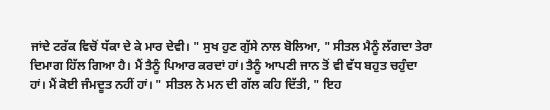ਜਾਂਦੇ ਟਰੱਕ ਵਿਚੋਂ ਧੱਕਾ ਦੇ ਕੇ ਮਾਰ ਦੇਵੀ। " ਸੁਖ ਹੁਣ ਗੁੱਸੇ ਨਾਲ ਬੋਲਿਆ, " ਸੀਤਲ ਮੈਨੂੰ ਲੱਗਦਾ ਤੇਰਾ ਦਿਮਾਗ ਹਿੱਲ ਗਿਆ ਹੈ। ਮੈਂ ਤੈਨੂੰ ਪਿਆਰ ਕਰਦਾਂ ਹਾਂ। ਤੈਨੂੰ ਆਪਣੀ ਜਾਨ ਤੋਂ ਵੀ ਵੱਧ ਬਹੁਤ ਚਹੁੰਦਾ ਹਾਂ। ਮੈਂ ਕੋਈ ਜੰਮਦੂਤ ਨਹੀਂ ਹਾਂ। " ਸੀਤਲ ਨੇ ਮਨ ਦੀ ਗੱਲ ਕਹਿ ਦਿੱਤੀ, " ਇਹ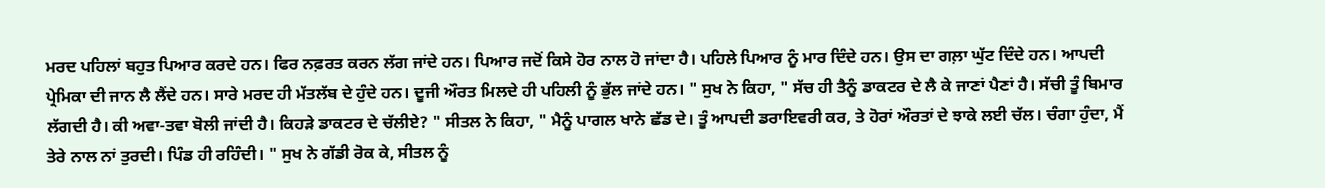ਮਰਦ ਪਹਿਲਾਂ ਬਹੁਤ ਪਿਆਰ ਕਰਦੇ ਹਨ। ਫਿਰ ਨਫ਼ਰਤ ਕਰਨ ਲੱਗ ਜਾਂਦੇ ਹਨ। ਪਿਆਰ ਜਦੋਂ ਕਿਸੇ ਹੋਰ ਨਾਲ ਹੋ ਜਾਂਦਾ ਹੈ। ਪਹਿਲੇ ਪਿਆਰ ਨੂੰ ਮਾਰ ਦਿੰਦੇ ਹਨ। ਉਸ ਦਾ ਗਲ਼ਾ ਘੁੱਟ ਦਿੰਦੇ ਹਨ। ਆਪਦੀ ਪ੍ਰੇਮਿਕਾ ਦੀ ਜਾਨ ਲੈ ਲੈਂਦੇ ਹਨ। ਸਾਰੇ ਮਰਦ ਹੀ ਮੱਤਲੱਬ ਦੇ ਹੁੰਦੇ ਹਨ। ਦੂਜੀ ਔਰਤ ਮਿਲਦੇ ਹੀ ਪਹਿਲੀ ਨੂੰ ਭੁੱਲ ਜਾਂਦੇ ਹਨ। " ਸੁਖ ਨੇ ਕਿਹਾ, " ਸੱਚ ਹੀ ਤੈਨੂੰ ਡਾਕਟਰ ਦੇ ਲੈ ਕੇ ਜਾਣਾਂ ਪੈਣਾਂ ਹੈ। ਸੱਚੀ ਤੂੰ ਬਿਮਾਰ ਲੱਗਦੀ ਹੈ। ਕੀ ਅਵਾ-ਤਵਾ ਬੋਲੀ ਜਾਂਦੀ ਹੈ। ਕਿਹੜੇ ਡਾਕਟਰ ਦੇ ਚੱਲੀਏ? " ਸੀਤਲ ਨੇ ਕਿਹਾ, " ਮੈਨੂੰ ਪਾਗਲ ਖਾਨੇ ਛੱਡ ਦੇ। ਤੂੰ ਆਪਦੀ ਡਰਾਇਵਰੀ ਕਰ, ਤੇ ਹੋਰਾਂ ਔਰਤਾਂ ਦੇ ਝਾਕੇ ਲਈ ਚੱਲ। ਚੰਗਾ ਹੁੰਦਾ, ਮੈਂ ਤੇਰੇ ਨਾਲ ਨਾਂ ਤੁਰਦੀ। ਪਿੰਡ ਹੀ ਰਹਿੰਦੀ। " ਸੁਖ ਨੇ ਗੱਡੀ ਰੋਕ ਕੇ, ਸੀਤਲ ਨੂੰ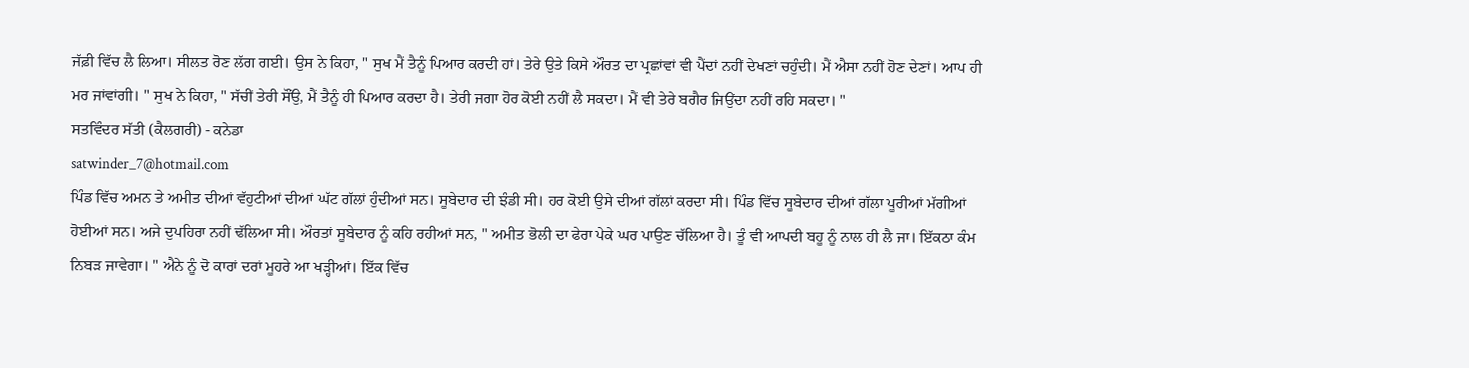ਜੱਫ਼ੀ ਵਿੱਚ ਲੈ ਲਿਆ। ਸੀਲਤ ਰੋਣ ਲੱਗ ਗਈ। ਉਸ ਨੇ ਕਿਹਾ, " ਸੁਖ ਮੈਂ ਤੈਨੂੰ ਪਿਆਰ ਕਰਦੀ ਹਾਂ। ਤੇਰੇ ਉਤੇ ਕਿਸੇ ਔਰਤ ਦਾ ਪ੍ਰਛਾਂਵਾਂ ਵੀ ਪੈਂਦਾਂ ਨਹੀਂ ਦੇਖਣਾਂ ਚਹੁੰਦੀ। ਮੈਂ ਐਸਾ ਨਹੀਂ ਹੋਣ ਦੇਣਾਂ। ਆਪ ਹੀ ਮਰ ਜਾਂਵਾਂਗੀ। " ਸੁਖ ਨੇ ਕਿਹਾ, " ਸੱਚੀਂ ਤੇਰੀ ਸੌਂਉ, ਮੈਂ ਤੈਨੂੰ ਹੀ ਪਿਆਰ ਕਰਦਾ ਹੈ। ਤੇਰੀ ਜਗਾ ਹੋਰ ਕੋਈ ਨਹੀਂ ਲੈ ਸਕਦਾ। ਮੈਂ ਵੀ ਤੇਰੇ ਬਗੈਰ ਜਿਉਂਦਾ ਨਹੀਂ ਰਹਿ ਸਕਦਾ। "
ਸਤਵਿੰਦਰ ਸੱਤੀ (ਕੈਲਗਰੀ) - ਕਨੇਡਾ
satwinder_7@hotmail.com
ਪਿੰਡ ਵਿੱਚ ਅਮਨ ਤੇ ਅਮੀਤ ਦੀਆਂ ਵੱਹੁਟੀਆਂ ਦੀਆਂ ਘੱਟ ਗੱਲਾਂ ਹੁੰਦੀਆਂ ਸਨ। ਸੂਬੇਦਾਰ ਦੀ ਝੰਡੀ ਸੀ। ਹਰ ਕੋਈ ਉਸੇ ਦੀਆਂ ਗੱਲਾਂ ਕਰਦਾ ਸੀ। ਪਿੰਡ ਵਿੱਚ ਸੂਬੇਦਾਰ ਦੀਆਂ ਗੱਲਾ ਪੂਰੀਆਂ ਮੱਗੀਆਂ ਹੋਈਆਂ ਸਨ। ਅਜੇ ਦੁਪਹਿਰਾ ਨਹੀਂ ਢੱਲਿਆ ਸੀ। ਔਰਤਾਂ ਸੂਬੇਦਾਰ ਨੂੰ ਕਹਿ ਰਹੀਆਂ ਸਨ, " ਅਮੀਤ ਭੋਲੀ ਦਾ ਫੇਰਾ ਪੇਕੇ ਘਰ ਪਾਉਣ ਚੱਲਿਆ ਹੈ। ਤੂੰ ਵੀ ਆਪਦੀ ਬਹੂ ਨੂੰ ਨਾਲ ਹੀ ਲੈ ਜਾ। ਇੱਕਠਾ ਕੰਮ ਨਿਬੜ ਜਾਵੇਗਾ। " ਐਨੇ ਨੂੰ ਦੋ ਕਾਰਾਂ ਦਰਾਂ ਮੂਹਰੇ ਆ ਖੜ੍ਹੀਆਂ। ਇੱਕ ਵਿੱਚ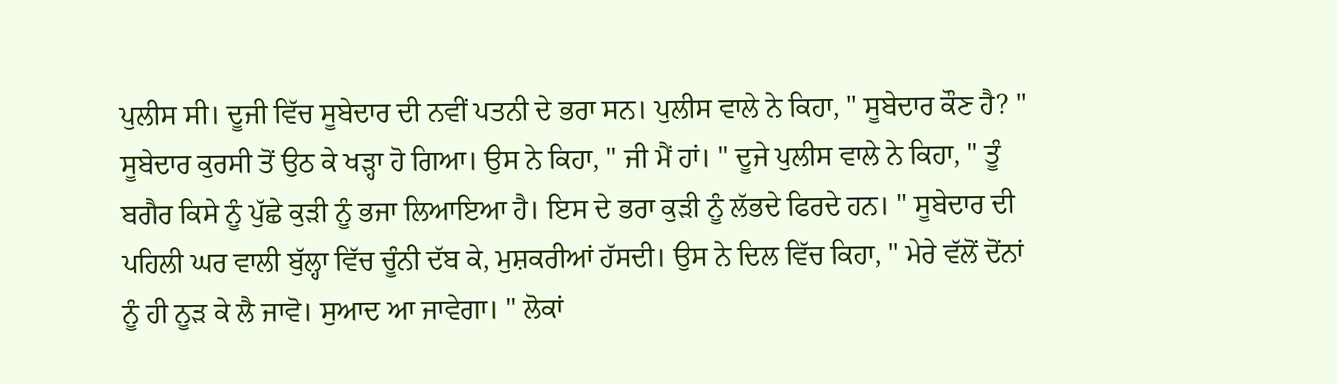ਪੁਲੀਸ ਸੀ। ਦੂਜੀ ਵਿੱਚ ਸੂਬੇਦਾਰ ਦੀ ਨਵੀਂ ਪਤਨੀ ਦੇ ਭਰਾ ਸਨ। ਪੁਲੀਸ ਵਾਲੇ ਨੇ ਕਿਹਾ, " ਸੂਬੇਦਾਰ ਕੌਣ ਹੈ? " ਸੂਬੇਦਾਰ ਕੁਰਸੀ ਤੋਂ ਉਠ ਕੇ ਖੜ੍ਹਾ ਹੋ ਗਿਆ। ਉਸ ਨੇ ਕਿਹਾ, " ਜੀ ਮੈਂ ਹਾਂ। " ਦੂਜੇ ਪੁਲੀਸ ਵਾਲੇ ਨੇ ਕਿਹਾ, " ਤੂੰ ਬਗੈਰ ਕਿਸੇ ਨੂੰ ਪੁੱਛੇ ਕੁੜੀ ਨੂੰ ਭਜਾ ਲਿਆਇਆ ਹੈ। ਇਸ ਦੇ ਭਰਾ ਕੁੜੀ ਨੂੰ ਲੱਭਦੇ ਫਿਰਦੇ ਹਨ। " ਸੂਬੇਦਾਰ ਦੀ ਪਹਿਲੀ ਘਰ ਵਾਲੀ ਬੁੱਲ੍ਹਾ ਵਿੱਚ ਚੂੰਨੀ ਦੱਬ ਕੇ, ਮੁਸ਼ਕਰੀਆਂ ਹੱਸਦੀ। ਉਸ ਨੇ ਦਿਲ ਵਿੱਚ ਕਿਹਾ, " ਮੇਰੇ ਵੱਲੋਂ ਦੋਂਨਾਂ ਨੂੰ ਹੀ ਨੂੜ ਕੇ ਲੈ ਜਾਵੋ। ਸੁਆਦ ਆ ਜਾਵੇਗਾ। " ਲੋਕਾਂ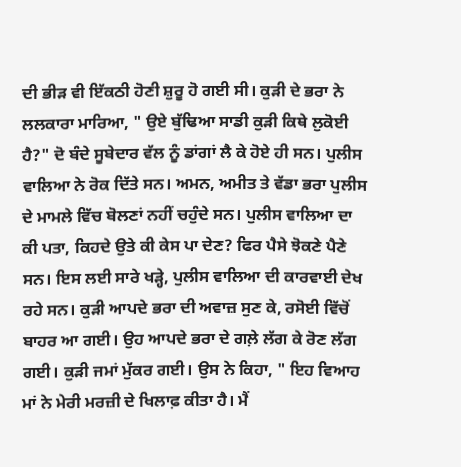ਦੀ ਭੀੜ ਵੀ ਇੱਕਠੀ ਹੋਣੀ ਸ਼ੁਰੂ ਹੋ ਗਈ ਸੀ। ਕੁੜੀ ਦੇ ਭਰਾ ਨੇ ਲਲਕਾਰਾ ਮਾਰਿਆ, " ਉਏ ਬੁੱਢਿਆ ਸਾਡੀ ਕੁੜੀ ਕਿਥੇ ਲੁਕੋਈ ਹੈ?" ਦੋ ਬੰਦੇ ਸੂਬੇਦਾਰ ਵੱਲ ਨੂੰ ਡਾਂਗਾਂ ਲੈ ਕੇ ਹੋਏ ਹੀ ਸਨ। ਪੁਲੀਸ ਵਾਲਿਆ ਨੇ ਰੋਕ ਦਿੱਤੇ ਸਨ। ਅਮਨ, ਅਮੀਤ ਤੇ ਵੱਡਾ ਭਰਾ ਪੁਲੀਸ ਦੇ ਮਾਮਲੇ ਵਿੱਚ ਬੋਲਣਾਂ ਨਹੀਂ ਚਹੁੰਦੇ ਸਨ। ਪੁਲੀਸ ਵਾਲਿਆ ਦਾ ਕੀ ਪਤਾ, ਕਿਹਦੇ ਉਤੇ ਕੀ ਕੇਸ ਪਾ ਦੇਣ? ਫਿਰ ਪੈਸੇ ਝੋਕਣੇ ਪੈਣੇ ਸਨ। ਇਸ ਲਈ ਸਾਰੇ ਖੜ੍ਹੇ, ਪੁਲੀਸ ਵਾਲਿਆ ਦੀ ਕਾਰਵਾਈ ਦੇਖ ਰਹੇ ਸਨ। ਕੁੜੀ ਆਪਦੇ ਭਰਾ ਦੀ ਅਵਾਜ਼ ਸੁਣ ਕੇ, ਰਸੋਈ ਵਿੱਚੋਂ ਬਾਹਰ ਆ ਗਈ। ਉਹ ਆਪਦੇ ਭਰਾ ਦੇ ਗਲ਼ੇ ਲੱਗ ਕੇ ਰੋਣ ਲੱਗ ਗਈ। ਕੁੜੀ ਜਮਾਂ ਮੁੱਕਰ ਗਈ। ਉਸ ਨੇ ਕਿਹਾ, " ਇਹ ਵਿਆਹ ਮਾਂ ਨੇ ਮੇਰੀ ਮਰਜ਼ੀ ਦੇ ਖਿਲਾਫ਼ ਕੀਤਾ ਹੈ। ਮੈਂ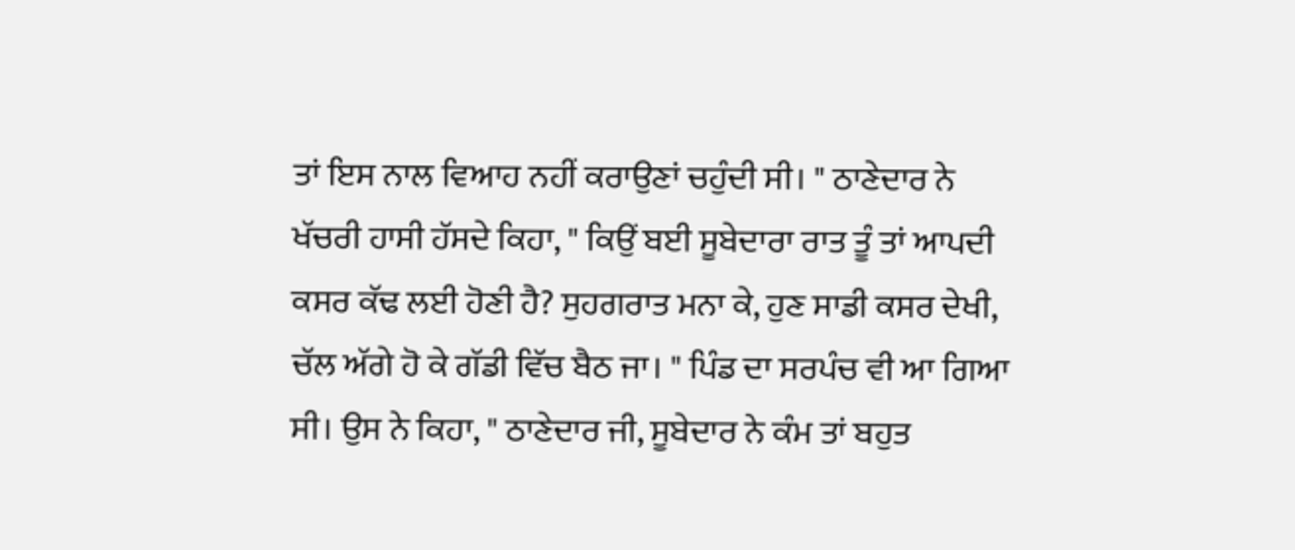ਤਾਂ ਇਸ ਨਾਲ ਵਿਆਹ ਨਹੀਂ ਕਰਾਉਣਾਂ ਚਹੁੰਦੀ ਸੀ। " ਠਾਣੇਦਾਰ ਨੇ ਖੱਚਰੀ ਹਾਸੀ ਹੱਸਦੇ ਕਿਹਾ, " ਕਿਉਂ ਬਈ ਸੂਬੇਦਾਰਾ ਰਾਤ ਤੂੰ ਤਾਂ ਆਪਦੀ ਕਸਰ ਕੱਢ ਲਈ ਹੋਣੀ ਹੈ? ਸੁਹਗਰਾਤ ਮਨਾ ਕੇ, ਹੁਣ ਸਾਡੀ ਕਸਰ ਦੇਖੀ, ਚੱਲ ਅੱਗੇ ਹੋ ਕੇ ਗੱਡੀ ਵਿੱਚ ਬੈਠ ਜਾ। " ਪਿੰਡ ਦਾ ਸਰਪੰਚ ਵੀ ਆ ਗਿਆ ਸੀ। ਉਸ ਨੇ ਕਿਹਾ, " ਠਾਣੇਦਾਰ ਜੀ, ਸੂਬੇਦਾਰ ਨੇ ਕੰਮ ਤਾਂ ਬਹੁਤ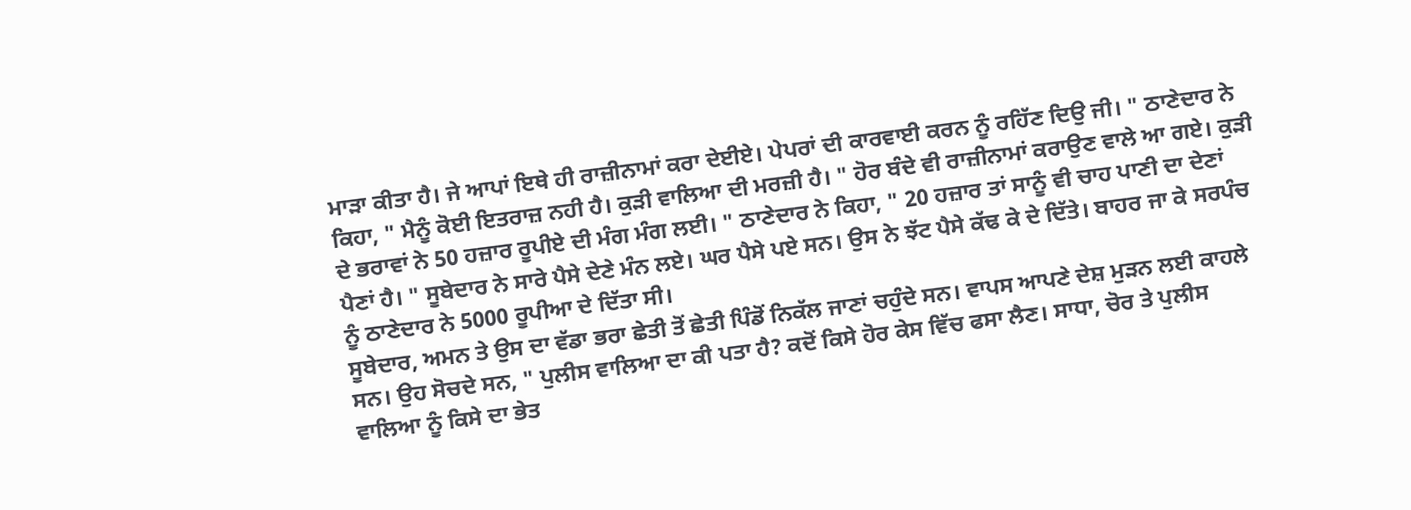ਮਾੜਾ ਕੀਤਾ ਹੈ। ਜੇ ਆਪਾਂ ਇਥੇ ਹੀ ਰਾਜ਼ੀਨਾਮਾਂ ਕਰਾ ਦੇਈਏ। ਪੇਪਰਾਂ ਦੀ ਕਾਰਵਾਈ ਕਰਨ ਨੂੰ ਰਹਿੱਣ ਦਿਉ ਜੀ। " ਠਾਣੇਦਾਰ ਨੇ ਕਿਹਾ, " ਮੈਨੂੰ ਕੋਈ ਇਤਰਾਜ਼ ਨਹੀ ਹੈ। ਕੁੜੀ ਵਾਲਿਆ ਦੀ ਮਰਜ਼ੀ ਹੈ। " ਹੋਰ ਬੰਦੇ ਵੀ ਰਾਜ਼ੀਨਾਮਾਂ ਕਰਾਉਣ ਵਾਲੇ ਆ ਗਏ। ਕੁੜੀ ਦੇ ਭਰਾਵਾਂ ਨੇ 50 ਹਜ਼ਾਰ ਰੂਪੀਏ ਦੀ ਮੰਗ ਮੰਗ ਲਈ। " ਠਾਣੇਦਾਰ ਨੇ ਕਿਹਾ, " 20 ਹਜ਼ਾਰ ਤਾਂ ਸਾਨੂੰ ਵੀ ਚਾਹ ਪਾਣੀ ਦਾ ਦੇਣਾਂ ਪੈਣਾਂ ਹੈ। " ਸੂਬੇਦਾਰ ਨੇ ਸਾਰੇ ਪੈਸੇ ਦੇਣੇ ਮੰਨ ਲਏ। ਘਰ ਪੈਸੇ ਪਏ ਸਨ। ਉਸ ਨੇ ਝੱਟ ਪੈਸੇ ਕੱਢ ਕੇ ਦੇ ਦਿੱਤੇ। ਬਾਹਰ ਜਾ ਕੇ ਸਰਪੰਚ ਨੂੰ ਠਾਣੇਦਾਰ ਨੇ 5000 ਰੂਪੀਆ ਦੇ ਦਿੱਤਾ ਸੀ।
ਸੂਬੇਦਾਰ, ਅਮਨ ਤੇ ਉਸ ਦਾ ਵੱਡਾ ਭਰਾ ਛੇਤੀ ਤੋਂ ਛੇਤੀ ਪਿੰਡੋਂ ਨਿਕੱਲ ਜਾਣਾਂ ਚਹੁੰਦੇ ਸਨ। ਵਾਪਸ ਆਪਣੇ ਦੇਸ਼ ਮੁੜਨ ਲਈ ਕਾਹਲੇ ਸਨ। ਉਹ ਸੋਚਦੇ ਸਨ, " ਪੁਲੀਸ ਵਾਲਿਆ ਦਾ ਕੀ ਪਤਾ ਹੈ? ਕਦੋਂ ਕਿਸੇ ਹੋਰ ਕੇਸ ਵਿੱਚ ਫਸਾ ਲੈਣ। ਸਾਧਾ, ਚੋਰ ਤੇ ਪੁਲੀਸ ਵਾਲਿਆ ਨੂੰ ਕਿਸੇ ਦਾ ਭੇਤ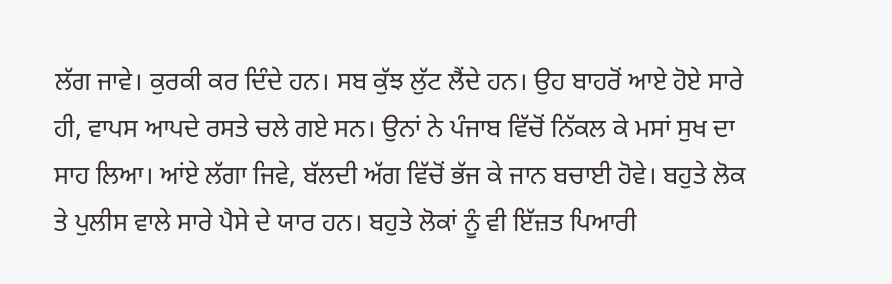ਲੱਗ ਜਾਵੇ। ਕੁਰਕੀ ਕਰ ਦਿੰਦੇ ਹਨ। ਸਬ ਕੁੱਝ ਲੁੱਟ ਲੈਂਦੇ ਹਨ। ਉਹ ਬਾਹਰੋਂ ਆਏ ਹੋਏ ਸਾਰੇ ਹੀ, ਵਾਪਸ ਆਪਦੇ ਰਸਤੇ ਚਲੇ ਗਏ ਸਨ। ਉਨਾਂ ਨੇ ਪੰਜਾਬ ਵਿੱਚੋਂ ਨਿੱਕਲ ਕੇ ਮਸਾਂ ਸੁਖ ਦਾ ਸਾਹ ਲਿਆ। ਆਂਏ ਲੱਗਾ ਜਿਵੇ, ਬੱਲਦੀ ਅੱਗ ਵਿੱਚੋਂ ਭੱਜ ਕੇ ਜਾਨ ਬਚਾਈ ਹੋਵੇ। ਬਹੁਤੇ ਲੋਕ ਤੇ ਪੁਲੀਸ ਵਾਲੇ ਸਾਰੇ ਪੈਸੇ ਦੇ ਯਾਰ ਹਨ। ਬਹੁਤੇ ਲੋਕਾਂ ਨੂੰ ਵੀ ਇੱਜ਼ਤ ਪਿਆਰੀ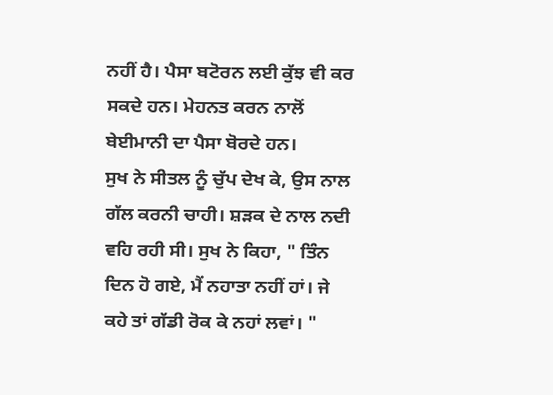ਨਹੀਂ ਹੈ। ਪੈਸਾ ਬਟੋਰਨ ਲਈ ਕੁੱਝ ਵੀ ਕਰ ਸਕਦੇ ਹਨ। ਮੇਹਨਤ ਕਰਨ ਨਾਲੋਂ ਬੇਈਮਾਨੀ ਦਾ ਪੈਸਾ ਬੋਰਦੇ ਹਨ।
ਸੁਖ ਨੇ ਸੀਤਲ ਨੂੰ ਚੁੱਪ ਦੇਖ ਕੇ, ਉਸ ਨਾਲ ਗੱਲ ਕਰਨੀ ਚਾਹੀ। ਸ਼ੜਕ ਦੇ ਨਾਲ ਨਦੀ ਵਹਿ ਰਹੀ ਸੀ। ਸੁਖ ਨੇ ਕਿਹਾ, " ਤਿੰਨ ਦਿਨ ਹੋ ਗਏ, ਮੈਂ ਨਹਾਤਾ ਨਹੀਂ ਹਾਂ। ਜੇ ਕਹੇ ਤਾਂ ਗੱਡੀ ਰੋਕ ਕੇ ਨਹਾਂ ਲਵਾਂ। "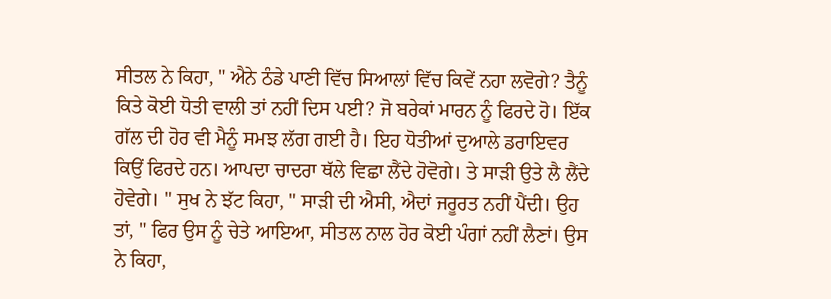ਸੀਤਲ ਨੇ ਕਿਹਾ, " ਐਨੇ ਠੰਡੇ ਪਾਣੀ ਵਿੱਚ ਸਿਆਲਾਂ ਵਿੱਚ ਕਿਵੇਂ ਨਹਾ ਲਵੋਗੇ? ਤੈਨੂੰ ਕਿਤੇ ਕੋਈ ਧੋਤੀ ਵਾਲੀ ਤਾਂ ਨਹੀਂ ਦਿਸ ਪਈ? ਜੋ ਬਰੇਕਾਂ ਮਾਰਨ ਨੂੰ ਫਿਰਦੇ ਹੋ। ਇੱਕ ਗੱਲ ਦੀ ਹੋਰ ਵੀ ਮੈਨੂੰ ਸਮਝ ਲੱਗ ਗਈ ਹੈ। ਇਹ ਧੋਤੀਆਂ ਦੁਆਲੇ ਡਰਾਇਵਰ ਕਿਉਂ ਫਿਰਦੇ ਹਨ। ਆਪਦਾ ਚਾਦਰਾ ਥੱਲੇ ਵਿਛਾ ਲੈਂਦੇ ਹੋਵੋਗੇ। ਤੇ ਸਾੜੀ ਉਤੇ ਲੈ ਲੈਂਦੇ ਹੋਵੇਗੇ। " ਸੁਖ ਨੇ ਝੱਟ ਕਿਹਾ, " ਸਾੜੀ ਦੀ ਐਸੀ, ਐਦਾਂ ਜਰੂਰਤ ਨਹੀਂ ਪੈਂਦੀ। ਉਹ ਤਾਂ, " ਫਿਰ ਉਸ ਨੂੰ ਚੇਤੇ ਆਇਆ, ਸੀਤਲ ਨਾਲ ਹੋਰ ਕੋਈ ਪੰਗਾਂ ਨਹੀਂ ਲੈਣਾਂ। ਉਸ ਨੇ ਕਿਹਾ,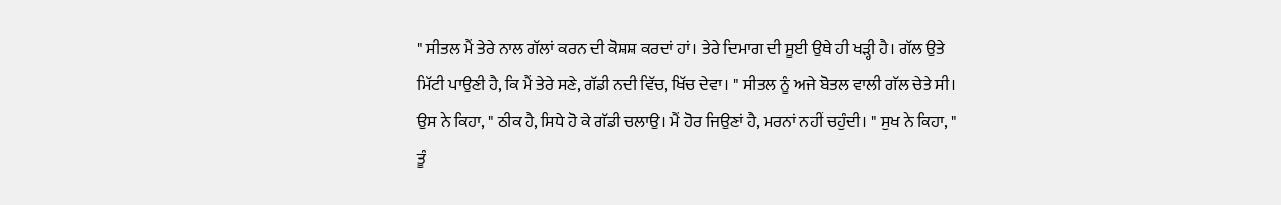" ਸੀਤਲ ਮੈਂ ਤੇਰੇ ਨਾਲ ਗੱਲਾਂ ਕਰਨ ਦੀ ਕੋਸ਼ਸ਼ ਕਰਦਾਂ ਹਾਂ। ਤੇਰੇ ਦਿਮਾਗ ਦੀ ਸੂਈ ਉਥੇ ਹੀ ਖੜ੍ਹੀ ਹੈ। ਗੱਲ ਉਤੇ ਮਿੱਟੀ ਪਾਉਣੀ ਹੈ, ਕਿ ਮੈਂ ਤੇਰੇ ਸਣੇ, ਗੱਡੀ ਨਦੀ ਵਿੱਚ, ਖਿੱਚ ਦੇਵਾ। " ਸੀਤਲ ਨੂੰ ਅਜੇ ਬੋਤਲ ਵਾਲੀ ਗੱਲ ਚੇਤੇ ਸੀ। ਉਸ ਨੇ ਕਿਹਾ, " ਠੀਕ ਹੈ, ਸਿਧੇ ਹੋ ਕੇ ਗੱਡੀ ਚਲਾਉ। ਮੈਂ ਹੋਰ ਜਿਉਣਾਂ ਹੈ, ਮਰਨਾਂ ਨਹੀਂ ਚਹੁੰਦੀ। " ਸੁਖ ਨੇ ਕਿਹਾ, " ਤੂੰ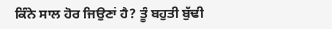ਕਿੰਨੇ ਸਾਲ ਹੋਰ ਜਿਉਣਾਂ ਹੈ? ਤੂੰ ਬਹੁਤੀ ਬੁੱਢੀ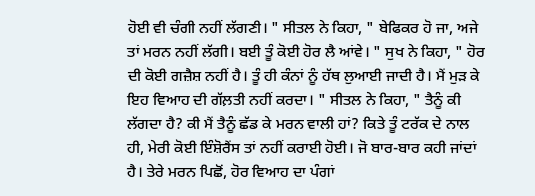ਹੋਈ ਵੀ ਚੰਗੀ ਨਹੀਂ ਲੱਗਣੀ। " ਸੀਤਲ ਨੇ ਕਿਹਾ, " ਬੇਫਿਕਰ ਹੋ ਜਾ, ਅਜੇ ਤਾਂ ਮਰਨ ਨਹੀਂ ਲੱਗੀ। ਬਈ ਤੂੰ ਕੋਈ ਹੋਰ ਲੈ ਆਂਵੇ। " ਸੁਖ ਨੇ ਕਿਹਾ, " ਹੋਰ ਦੀ ਕੋਈ ਗਜ਼ੈਸ਼ ਨਹੀਂ ਹੈ। ਤੂੰ ਹੀ ਕੰਨਾਂ ਨੂੰ ਹੱਥ ਲੁਆਈ ਜਾਦੀ ਹੈ। ਮੈਂ ਮੁੜ ਕੇ ਇਹ ਵਿਆਹ ਦੀ ਗੱਲ਼ਤੀ ਨਹੀਂ ਕਰਦਾ। " ਸੀਤਲ ਨੇ ਕਿਹਾ, " ਤੈਨੂੰ ਕੀ ਲੱਗਦਾ ਹੈ? ਕੀ ਮੈਂ ਤੈਨੂੰ ਛੱਡ ਕੇ ਮਰਨ ਵਾਲੀ ਹਾਂ? ਕਿਤੇ ਤੂੰ ਟਰੱਕ ਦੇ ਨਾਲ ਹੀ, ਮੇਰੀ ਕੋਈ ਇੰਸ਼ੋਰੈਂਸ ਤਾਂ ਨਹੀਂ ਕਰਾਈ ਹੋਈ। ਜੋ ਬਾਰ-ਬਾਰ ਕਹੀ ਜਾਂਦਾਂ ਹੈ। ਤੇਰੇ ਮਰਨ ਪਿਛੋਂ, ਹੋਰ ਵਿਆਹ ਦਾ ਪੰਗਾਂ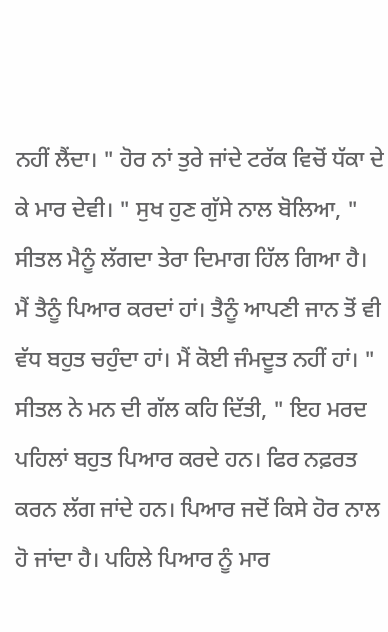ਨਹੀਂ ਲੈਂਦਾ। " ਹੋਰ ਨਾਂ ਤੁਰੇ ਜਾਂਦੇ ਟਰੱਕ ਵਿਚੋਂ ਧੱਕਾ ਦੇ ਕੇ ਮਾਰ ਦੇਵੀ। " ਸੁਖ ਹੁਣ ਗੁੱਸੇ ਨਾਲ ਬੋਲਿਆ, " ਸੀਤਲ ਮੈਨੂੰ ਲੱਗਦਾ ਤੇਰਾ ਦਿਮਾਗ ਹਿੱਲ ਗਿਆ ਹੈ। ਮੈਂ ਤੈਨੂੰ ਪਿਆਰ ਕਰਦਾਂ ਹਾਂ। ਤੈਨੂੰ ਆਪਣੀ ਜਾਨ ਤੋਂ ਵੀ ਵੱਧ ਬਹੁਤ ਚਹੁੰਦਾ ਹਾਂ। ਮੈਂ ਕੋਈ ਜੰਮਦੂਤ ਨਹੀਂ ਹਾਂ। " ਸੀਤਲ ਨੇ ਮਨ ਦੀ ਗੱਲ ਕਹਿ ਦਿੱਤੀ, " ਇਹ ਮਰਦ ਪਹਿਲਾਂ ਬਹੁਤ ਪਿਆਰ ਕਰਦੇ ਹਨ। ਫਿਰ ਨਫ਼ਰਤ ਕਰਨ ਲੱਗ ਜਾਂਦੇ ਹਨ। ਪਿਆਰ ਜਦੋਂ ਕਿਸੇ ਹੋਰ ਨਾਲ ਹੋ ਜਾਂਦਾ ਹੈ। ਪਹਿਲੇ ਪਿਆਰ ਨੂੰ ਮਾਰ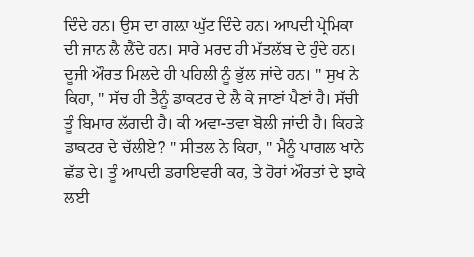ਦਿੰਦੇ ਹਨ। ਉਸ ਦਾ ਗਲ਼ਾ ਘੁੱਟ ਦਿੰਦੇ ਹਨ। ਆਪਦੀ ਪ੍ਰੇਮਿਕਾ ਦੀ ਜਾਨ ਲੈ ਲੈਂਦੇ ਹਨ। ਸਾਰੇ ਮਰਦ ਹੀ ਮੱਤਲੱਬ ਦੇ ਹੁੰਦੇ ਹਨ। ਦੂਜੀ ਔਰਤ ਮਿਲਦੇ ਹੀ ਪਹਿਲੀ ਨੂੰ ਭੁੱਲ ਜਾਂਦੇ ਹਨ। " ਸੁਖ ਨੇ ਕਿਹਾ, " ਸੱਚ ਹੀ ਤੈਨੂੰ ਡਾਕਟਰ ਦੇ ਲੈ ਕੇ ਜਾਣਾਂ ਪੈਣਾਂ ਹੈ। ਸੱਚੀ ਤੂੰ ਬਿਮਾਰ ਲੱਗਦੀ ਹੈ। ਕੀ ਅਵਾ-ਤਵਾ ਬੋਲੀ ਜਾਂਦੀ ਹੈ। ਕਿਹੜੇ ਡਾਕਟਰ ਦੇ ਚੱਲੀਏ? " ਸੀਤਲ ਨੇ ਕਿਹਾ, " ਮੈਨੂੰ ਪਾਗਲ ਖਾਨੇ ਛੱਡ ਦੇ। ਤੂੰ ਆਪਦੀ ਡਰਾਇਵਰੀ ਕਰ, ਤੇ ਹੋਰਾਂ ਔਰਤਾਂ ਦੇ ਝਾਕੇ ਲਈ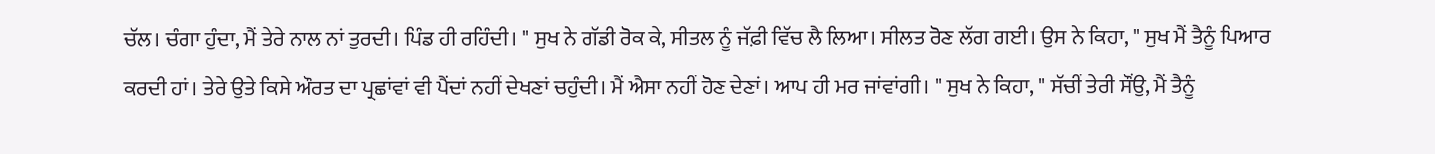ਚੱਲ। ਚੰਗਾ ਹੁੰਦਾ, ਮੈਂ ਤੇਰੇ ਨਾਲ ਨਾਂ ਤੁਰਦੀ। ਪਿੰਡ ਹੀ ਰਹਿੰਦੀ। " ਸੁਖ ਨੇ ਗੱਡੀ ਰੋਕ ਕੇ, ਸੀਤਲ ਨੂੰ ਜੱਫ਼ੀ ਵਿੱਚ ਲੈ ਲਿਆ। ਸੀਲਤ ਰੋਣ ਲੱਗ ਗਈ। ਉਸ ਨੇ ਕਿਹਾ, " ਸੁਖ ਮੈਂ ਤੈਨੂੰ ਪਿਆਰ ਕਰਦੀ ਹਾਂ। ਤੇਰੇ ਉਤੇ ਕਿਸੇ ਔਰਤ ਦਾ ਪ੍ਰਛਾਂਵਾਂ ਵੀ ਪੈਂਦਾਂ ਨਹੀਂ ਦੇਖਣਾਂ ਚਹੁੰਦੀ। ਮੈਂ ਐਸਾ ਨਹੀਂ ਹੋਣ ਦੇਣਾਂ। ਆਪ ਹੀ ਮਰ ਜਾਂਵਾਂਗੀ। " ਸੁਖ ਨੇ ਕਿਹਾ, " ਸੱਚੀਂ ਤੇਰੀ ਸੌਂਉ, ਮੈਂ ਤੈਨੂੰ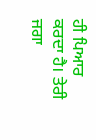ਹੀ ਪਿਆਰ ਕਰਦਾ ਹੈ। ਤੇਰੀ ਜਗਾ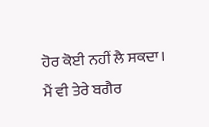ਹੋਰ ਕੋਈ ਨਹੀਂ ਲੈ ਸਕਦਾ। ਮੈਂ ਵੀ ਤੇਰੇ ਬਗੈਰ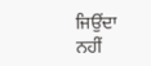ਜਿਉਂਦਾ ਨਹੀਂ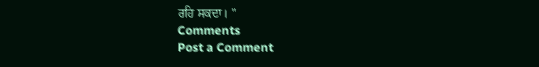ਰਹਿ ਸਕਦਾ। "
Comments
Post a Comment